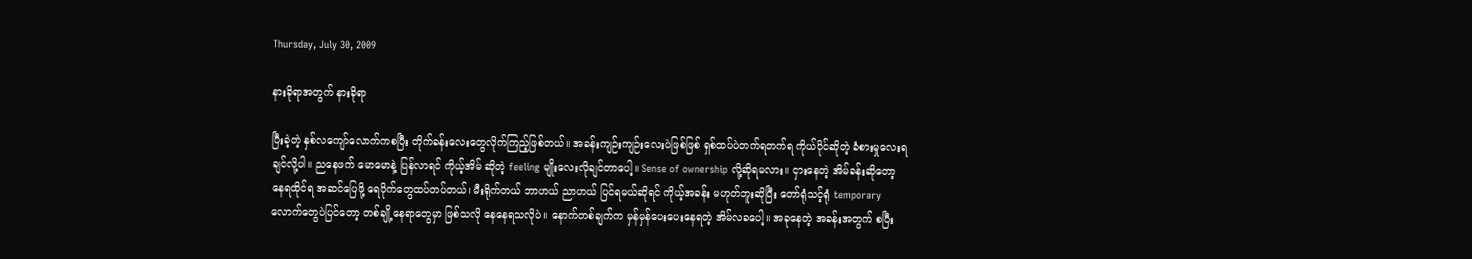Thursday, July 30, 2009

နားခိုရာအတွက် နားခိုရာ

ပြီးခဲ့တဲ့ နှစ်လကျော်လောက်ကစပြီး တိုက်ခန်းလေးတွေလိုက်ကြည့်ဖြစ်တယ်။ အခန်းကျဉ်းကျဉ်းလေးပဲဖြစ်ဖြစ် ရှစ်ထပ်ပဲတက်ရတက်ရ ကိုယ်ပိုင်ဆိုတဲ့ ခံစားမှုလေးရချင်လို့ပါ။ ညနေဖက် မောမောနဲ့ ပြန်လာရင် ကိုယ့်အိမ် ဆိုတဲ့ feeling မျိုးလေးလိုချင်တာပေါ့။ Sense of ownership လို့ဆိုရမလား။ ငှားနေတဲ့ အိမ်ခန်းဆိုတော့ နေရထိုင်ရ အဆင်ပြေဖို့ ရေပိုက်တွေထပ်တပ်တယ်၊ မီးရိုက်တယ် ဘာဟယ် ညာဟယ် ပြင်ရမယ်ဆိုရင် ကိုယ့်အခန်း မဟုတ်ဘူးဆိုပြီး တော်ရုံသင့်ရုံ temporary လောက်တွေပဲပြင်တော့ တစ်ချို့နေရာတွေမှာ ဖြစ်သလို နေနေရသလိုပဲ။ နောက်တစ်ချက်က မှန်မှန်ပေးပေးနေရတဲ့ အိမ်လခပေါ့။ အခုနေတဲ့ အခန်းအတွက် စပြီး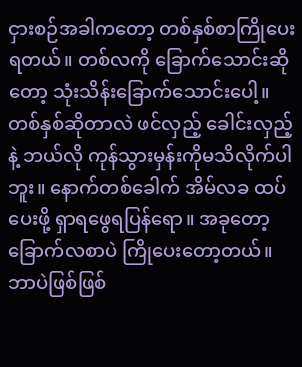ငှားစဉ်အခါကတော့ တစ်နှစ်စာကြိုပေးရတယ်။ တစ်လကို ခြောက်သောင်းဆိုတော့ သုံးသိန်းခြောက်သောင်းပေါ့။ တစ်နှစ်ဆိုတာလဲ ဖင်လှည့် ခေါင်းလှည့်နဲ့ ဘယ်လို ကုန်သွားမှန်းကိုမသိလိုက်ပါဘူး။ နောက်တစ်ခေါက် အိမ်လခ ထပ်ပေးဖို့ ရှာရဖွေရပြန်ရော။ အခုတော့ ခြောက်လစာပဲ ကြိုပေးတော့တယ်။ ဘာပဲဖြစ်ဖြစ်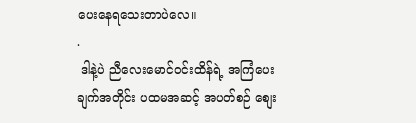ပေးနေရသေးတာပဲလေ။
.
 ဒါနဲ့ပဲ ညီလေးမောင်ဝင်းထိန်ရဲ့ အကြံပေးချက်အတိုင်း ပထမအဆင့် အပတ်စဉ် စျေး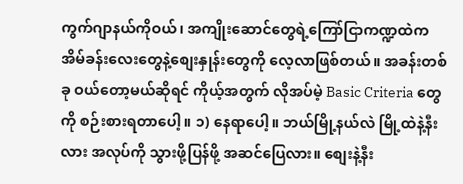ကွက်ဂျာနယ်ကိုဝယ်၊ အကျိုးဆောင်တွေရဲ့ကြော်ငြာကဏ္ဍထဲက အိမ်ခန်းလေးတွေနဲ့စျေးနှုန်းတွေကို လေ့လာဖြစ်တယ်။ အခန်းတစ်ခု ဝယ်တော့မယ်ဆိုရင် ကိုယ့်အတွက် လိုအပ်မဲ့ Basic Criteria တွေကို စဉ်းစားရတာပေါ့။ ၁) နေရာပေါ့။ ဘယ်မြို့နယ်လဲ မြို့ထဲနဲ့နီးလား အလုပ်ကို သွားဖို့ပြန်ဖို့ အဆင်ပြေလား။ စျေးနဲ့နီး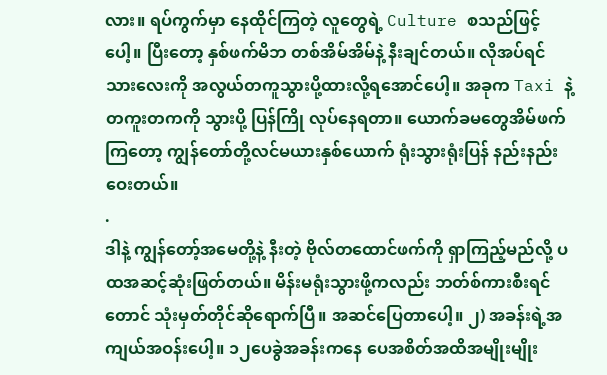လား။ ရပ်ကွက်မှာ နေထိုင်ကြတဲ့ လူတွေရဲ့ Culture စသည်ဖြင့်ပေါ့။ ပြီးတော့ နှစ်ဖက်မိဘ တစ်အိမ်အိမ်နဲ့ နီးချင်တယ်။ လိုအပ်ရင် သားလေးကို အလွယ်တကူသွားပို့ထားလို့ရအောင်ပေါ့။ အခုက Taxi နဲ့ တကူးတကကို သွားပို့ ပြန်ကြို လုပ်နေရတာ။ ယောက်ခမတွေအိမ်ဖက်ကြတော့ ကျွန်တော်တို့လင်မယားနှစ်ယောက် ရုံးသွားရုံးပြန် နည်းနည်း ဝေးတယ်။
.
ဒါနဲ့ ကျွန်တော့်အမေတို့နဲ့ နီးတဲ့ ဗိုလ်တထောင်ဖက်ကို ရှာကြည့်မည်လို့ ပထအဆင့်ဆုံးဖြတ်တယ်။ မိန်းမရုံးသွားဖို့ကလည်း ဘတ်စ်ကားစီးရင်တောင် သုံးမှတ်တိုင်ဆိုရောက်ပြီ။ အဆင်ပြေတာပေါ့။ ၂) အခန်းရဲ့အကျယ်အဝန်းပေါ့။ ၁၂ပေခွဲအခန်းကနေ ပေအစိတ်အထိအမျိုးမျိုး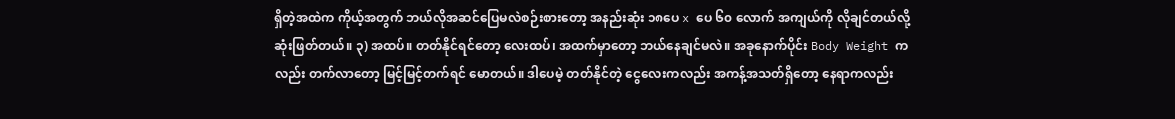ရှိတဲ့အထဲက ကိုယ့်အတွက် ဘယ်လိုအဆင်ပြေမလဲစဉ်းစားတော့ အနည်းဆုံး ၁၈ပေ x ပေ ၆၀ လောက် အကျယ်ကို လိုချင်တယ်လို့ ဆုံးဖြတ်တယ်။ ၃) အထပ်။ တတ်နိုင်ရင်တော့ လေးထပ်၊ အထက်မှာတော့ ဘယ်နေချင်မလဲ။ အခုနောက်ပိုင်း Body Weight ကလည်း တက်လာတော့ မြင့်မြင့်တက်ရင် မောတယ်။ ဒါပေမဲ့ တတ်နိုင်တဲ့ ငွေလေးကလည်း အကန့်အသတ်ရှိတော့ နေရာကလည်း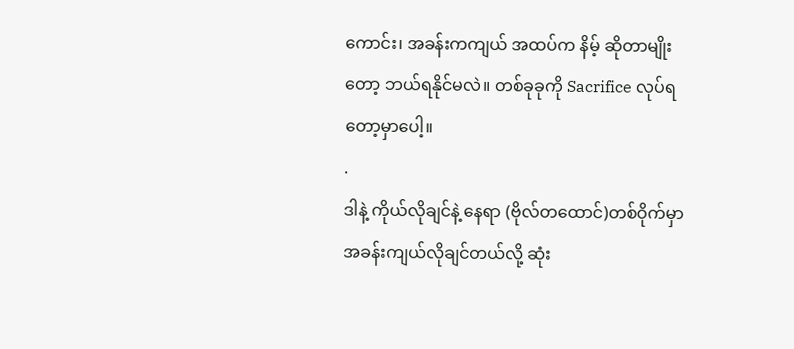ကောင်း၊ အခန်းကကျယ် အထပ်က နိမ့် ဆိုတာမျိုးတော့ ဘယ်ရနိုင်မလဲ။ တစ်ခုခုကို Sacrifice လုပ်ရတော့မှာပေါ့။
.
ဒါနဲ့ ကိုယ်လိုချင်နဲ့ နေရာ (ဗိုလ်တထောင်)တစ်ဝိုက်မှာ အခန်းကျယ်လိုချင်တယ်လို့ ဆုံး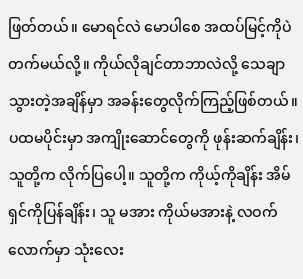ဖြတ်တယ်။ မောရင်လဲ မောပါစေ အထပ်မြင့်ကိုပဲ တက်မယ်လို့။ ကိုယ်လိုချင်တာဘာလဲလို့ သေချာသွားတဲ့အချိန်မှာ အခန်းတွေလိုက်ကြည့်ဖြစ်တယ်။ ပထမပိုင်းမှာ အကျိုးဆောင်တွေကို ဖုန်းဆက်ချိန်း၊ သူတို့က လိုက်ပြပေါ့။ သူတို့က ကိုယ့်ကိုချိန်း အိမ်ရှင်ကိုပြန်ချိန်း၊ သူ မအား ကိုယ်မအားနဲ့ လဝက်လောက်မှာ သုံးလေး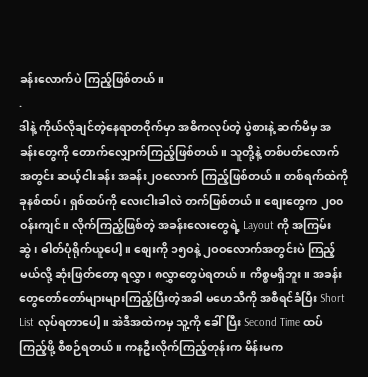ခန်းလောက်ပဲ ကြည့်ဖြစ်တယ်။
.
ဒါနဲ့ ကိုယ်လိုချင်တဲ့နေရာတဝိုက်မှာ အဓိကလုပ်တဲ့ ပွဲစားနဲ့ ဆက်မိမှ အခန်းတွေကို တောက်လျှောက်ကြည့်ဖြစ်တယ်။ သူတို့နဲ့ တစ်ပတ်လောက် အတွင်း ဆယ့်ငါးခန်း အခန်း၂ဝလောက် ကြည့်ဖြစ်တယ်။ တစ်ရက်ထဲကို ခုနစ်ထပ်၊ ရှစ်ထပ်ကို လေးငါးခါလဲ တက်ဖြစ်တယ်။ စျေးတွေက ၂၀၀ ဝန်းကျင်။ လိုက်ကြည့်ဖြစ်တဲ့ အခန်းလေးတွေရဲ့ Layout ကို အကြမ်းဆွဲ၊ ဓါတ်ပုံရိုက်ယူပေါ့။ စျေးကို ၁၅ဝနဲ့ ၂ဝဝလောက်အတွင်းပဲ ကြည့်မယ်လို့ ဆုံးဖြတ်တော့ ရလွှာ၊ ၈လွှာတွေပဲရတယ်။ ကိစ္စမရှိဘူး။ အခန်းတွေတော်တော်များများကြည့်ပြီးတဲ့အခါ မဟေသီကို အစီရင်ခံပြီး Short List လုပ်ရတာပေါ့။ အဲဒီအထဲကမှ သူ့ကို ခေါ်ပြီး Second Time ထပ်ကြည့်ဖို့ စီစဉ်ရတယ်။ ကနဦးလိုက်ကြည့်တုန်းက မိန်းမက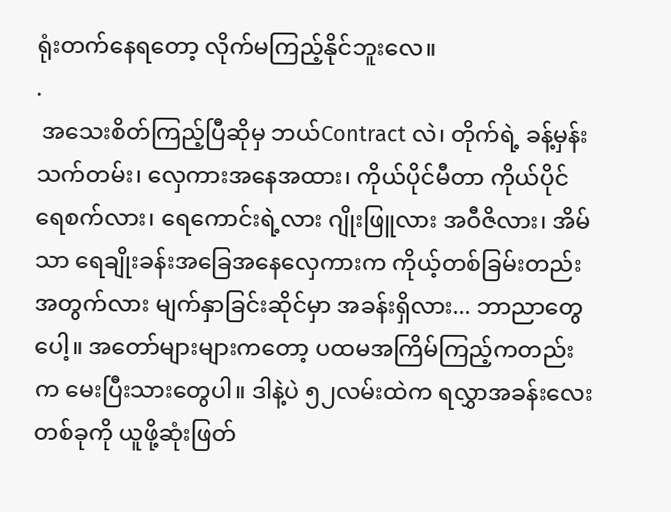ရုံးတက်နေရတော့ လိုက်မကြည့်နိုင်ဘူးလေ။
.
 အသေးစိတ်ကြည့်ပြီဆိုမှ ဘယ်Contract လဲ၊ တိုက်ရဲ့ ခန့်မှန်းသက်တမ်း၊ လှေကားအနေအထား၊ ကိုယ်ပိုင်မီတာ ကိုယ်ပိုင် ရေစက်လား၊ ရေကောင်းရဲ့လား ဂျိုးဖြူလား အဝီဇိလား၊ အိမ်သာ ရေချိုးခန်းအခြေအနေလှေကားက ကိုယ့်တစ်ခြမ်းတည်းအတွက်လား မျက်နှာခြင်းဆိုင်မှာ အခန်းရှိလား... ဘာညာတွေပေါ့။ အတော်များများကတော့ ပထမအကြိမ်ကြည့်ကတည်းက မေးပြီးသားတွေပါ။ ဒါနဲ့ပဲ ၅၂လမ်းထဲက ရလွှာအခန်းလေးတစ်ခုကို ယူဖို့ဆုံးဖြတ်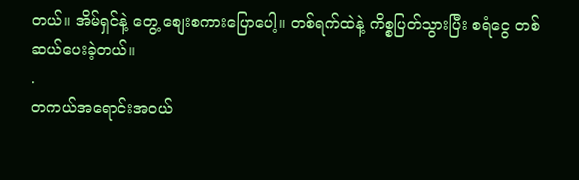တယ်။ အိမ်ရှင်နဲ့ တွေ့ စျေးစကားပြောပေါ့။ တစ်ရက်ထဲနဲ့ ကိစ္စပြတ်သွားပြီး စရံငွေ တစ်ဆယ်ပေးခဲ့တယ်။
.
တကယ်အရောင်းအဝယ်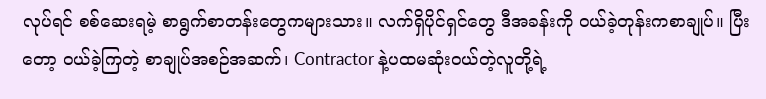လုပ်ရင် စစ်ဆေးရမဲ့ စာရွက်စာတန်းတွေကများသား။ လက်ရှိပိုင်ရှင်တွေ ဒီအခန်းကို ဝယ်ခဲ့တုန်းကစာချုပ်။ ပြီးတော့ ဝယ်ခဲ့ကြတဲ့ စာချုပ်အစဉ်အဆက်၊ Contractor နဲ့ပထမဆုံးဝယ်တဲ့လူတို့ရဲ့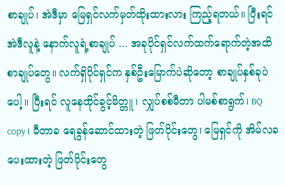စာချုပ်၊ အဲဒီမှာ မြေရှင်လက်မှတ်ထိုးထားလား ကြည့်ရတယ်။ ပြီးရင် အဲဒီလူနဲ့ နောက်လူရဲ့စာချုပ် ... အခုပိုင်ရှင်လက်ထက်ရောက်တဲ့အထိ စာချုပ်တွေ။ လက်ရှိပိုင်ရှင်က နှစ်ဦးမြောက်ပဲဆိုတော့ စာချုပ်နှစ်ခုပဲပေါ့။ ပြီးရင် လူနေထိုင်ခွင့်မိတ္တူ၊ လျှပ်စစ်မီတာ ပါမစ်စာရွက်၊ BQ copy၊ မီတာခ ရေခွန်ဆောင်ထားတဲ့ ဖြတ်ပိုင်းတွေ၊ မြေရှင်ကို အိမ်လခပေးထားတဲ့ ဖြတ်ပိုင်းတွေ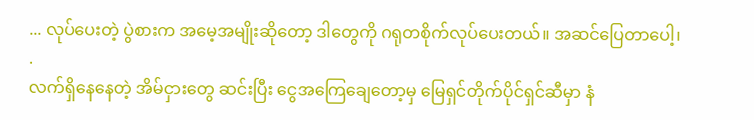... လုပ်ပေးတဲ့ ပွဲစားက အမေ့အမျိုးဆိုတော့ ဒါတွေကို ဂရုတစိုက်လုပ်ပေးတယ်။ အဆင်ပြေတာပေါ့၊
.
လက်ရှိနေနေတဲ့ အိမ်ငှားတွေ ဆင်းပြီး ငွေအကြေချေတော့မှ မြေရှင်တိုက်ပိုင်ရှင်ဆီမှာ နံ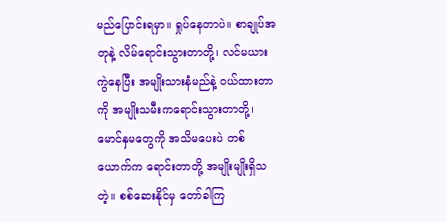မည်ပြောင်းရမှာ။ ရှုပ်နေတာပဲ။ စာချုပ်အတုနဲ့ လိမ်ရောင်းသွားတာတို့၊ လင်မယားကွဲနေပြီး အမျိုးသားနံမည်နဲ့ ဝယ်ထားတာကို အမျိုးသမီးကရောင်းသွားတာတို့၊ မောင်နှမတွေကို အသိမပေးပဲ တစ်ယောက်က ရောင်းတာတို့ အမျိုးမျိုးရှိသတဲ့။ စစ်ဆေးနိုင်မှ တော်ခါကြ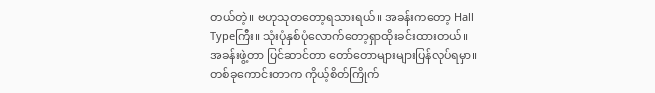တယ်တဲ့။ ဗဟုသုတတော့ရသားရယ်။ အခန်းကတော့ Hall Typeကြီး။ သုံးပုံနှစ်ပုံလောက်တော့ရှာထိုးခင်းထားတယ်။ အခန်းဖွဲ့တာ ပြင်ဆာင်တာ တော်တောများများပြန်လုပ်ရမှာ။ တစ်ခုကောင်းတာက ကိုယ့်စိတ်ကြိုက်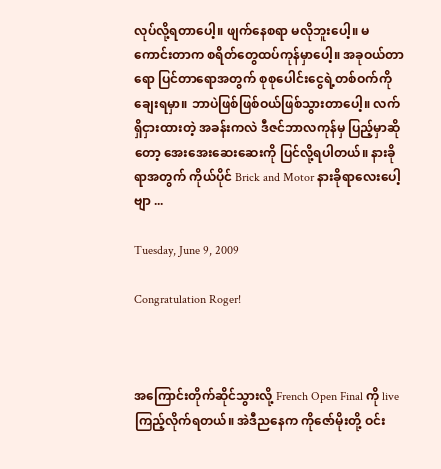လုပ်လို့ရတာပေါ့။ ဖျက်နေစရာ မလိုဘူးပေါ့။ မကောင်းတာက စရိတ်တွေထပ်ကုန်မှာပေါ့။ အခုဝယ်တာရော ပြင်တာရောအတွက် စုစုပေါင်းငွေရဲ့တစ်ဝက်ကို ချေးရမှာ။ ဘာပဲဖြစ်ဖြစ်ဝယ်ဖြစ်သွားတာပေါ့။ လက်ရှိငှားထားတဲ့ အခန်းကလဲ ဒီဇင်ဘာလကုန်မှ ပြည့်မှာဆိုတော့ အေးအေးဆေးဆေးကို ပြင်လို့ရပါတယ်။ နားခိုရာအတွက် ကိုယ်ပိုင် Brick and Motor နားခိုရာလေးပေါ့ဗျာ ...

Tuesday, June 9, 2009

Congratulation Roger!



အကြောင်းတိုက်ဆိုင်သွားလို့ French Open Final ကို live ကြည့်လိုက်ရတယ်။ အဲဒီညနေက ကိုဇော်မိုးတို့ ဝင်း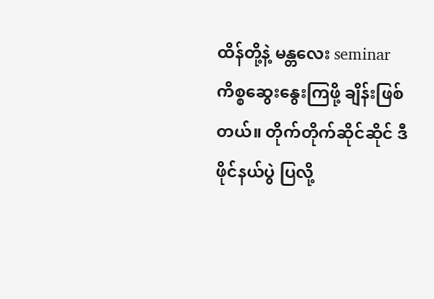ထိန်တို့နဲ့ မန္တလေး seminar ကိစ္စဆွေးနွေးကြဖို့ ချိန်းဖြစ်တယ်။ တိုက်တိုက်ဆိုင်ဆိုင် ဒီဖိုင်နယ်ပွဲ ပြလို့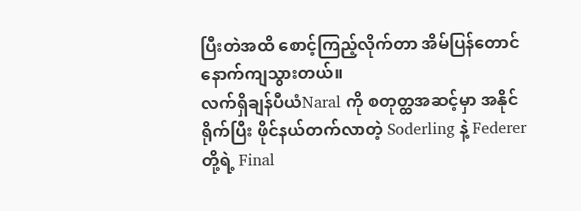ပြီးတဲအထိ စောင့်ကြည့်လိုက်တာ အိမ်ပြန်တောင် နောက်ကျသွားတယ်။
လက်ရှိချန်ပီယံNaral ကို စတုတ္ထအဆင့်မှာ အနိုင်ရိုက်ပြီး ဖိုင်နယ်တက်လာတဲ့ Soderling နဲ့ Federer တို့ရဲ့ Final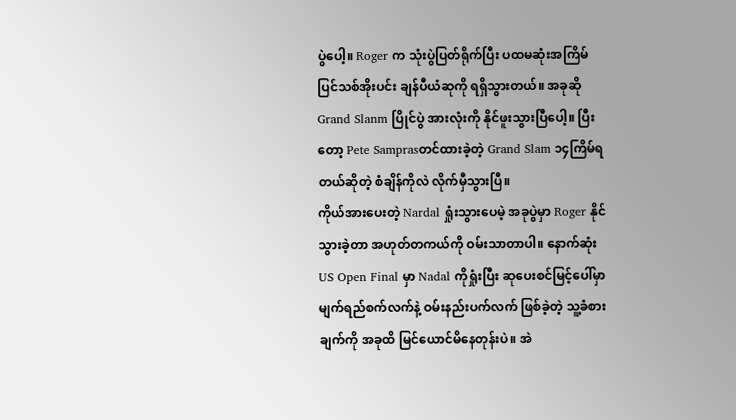ပွဲပေါ့။ Roger က သုံးပွဲပြတ်ရိုက်ပြီး ပထမဆုံးအကြိမ် ပြင်သစ်အိုးပင်း ချန်ပီယံဆုကို ရရှိသွားတယ်။ အခုဆို Grand Slanm ပြိုင်ပွဲ အားလုံးကို နိုင်ဖူးသွားပြီပေါ့။ ပြီးတော့ Pete Samprasတင်ထားခဲ့တဲ့ Grand Slam ၁၄ကြိမ်ရတယ်ဆိုတဲ့ စံချိန်ကိုလဲ လိုက်မှီသွားပြီ။
ကိုယ်အားပေးတဲ့ Nardal ရှုံးသွားပေမဲ့ အခုပွဲမှာ Roger နိုင်သွားခဲ့တာ အဟုတ်တကယ်ကို ဝမ်းသာတာပါ။ နောက်ဆုံး US Open Final မှာ Nadal ကိုရှုံးပြီး ဆုပေးစင်မြင့်ပေါ်မှာ မျက်ရည်စက်လက်နဲ့ ဝမ်းနည်းပက်လက် ဖြစ်ခဲ့တဲ့ သူ့ခံစားချက်ကို အခုထိ မြင်ယောင်မိနေတုန်းပဲ။ အဲ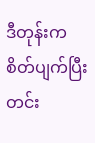ဒီတုန်းက စိတ်ပျက်ပြီး တင်း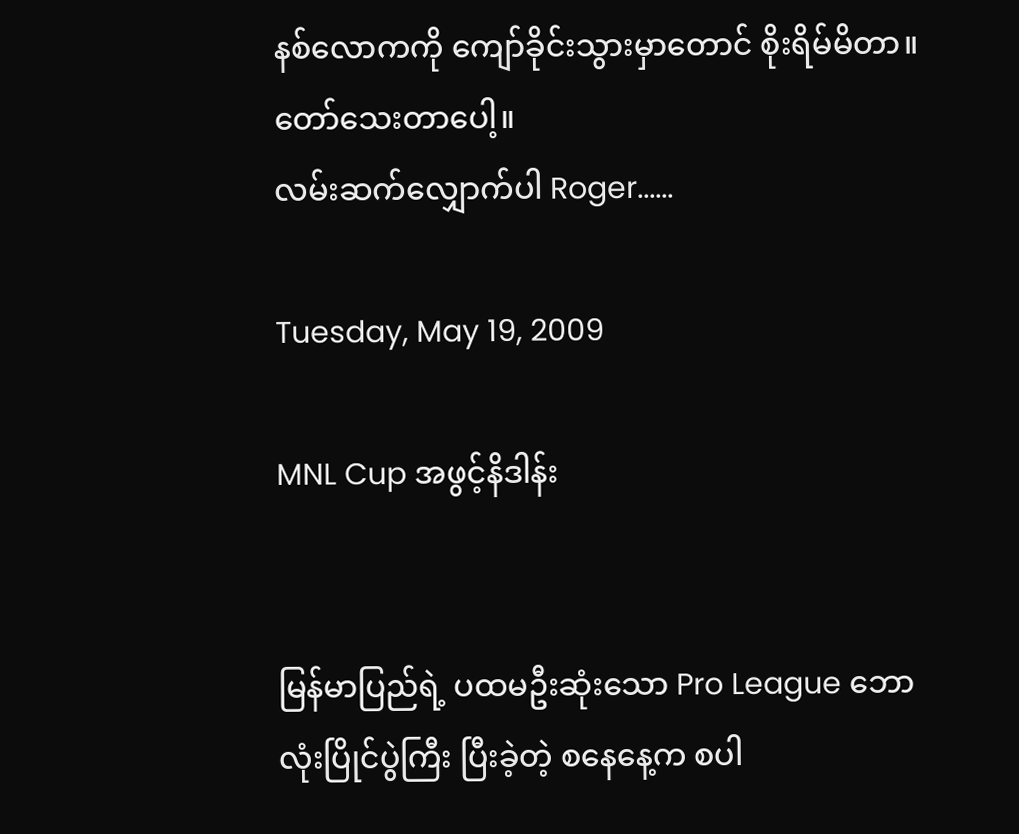နစ်လောကကို ကျော်ခိုင်းသွားမှာတောင် စိုးရိမ်မိတာ။ တော်သေးတာပေါ့။
လမ်းဆက်လျှောက်ပါ Roger......

Tuesday, May 19, 2009

MNL Cup အဖွင့်နိဒါန်း


မြန်မာပြည်ရဲ့ ပထမဦးဆုံးသော Pro League ဘောလုံးပြိုင်ပွဲကြီး ပြီးခဲ့တဲ့ စနေနေ့က စပါ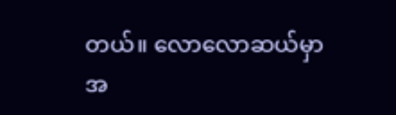တယ်။ လောလောဆယ်မှာ အ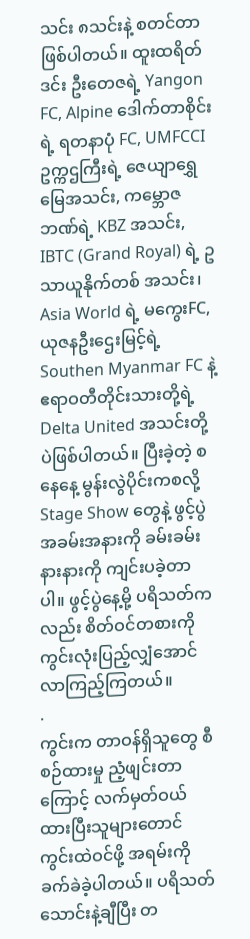သင်း ၈သင်းနဲ့ စတင်တာဖြစ်ပါတယ်။ ထူးထရိတ်ဒင်း ဦးတေဇရဲ့ Yangon FC, Alpine ဒေါက်တာစိုင်းရဲ့ ရတနာပုံ FC, UMFCCI ဥက္ကဌကြီးရဲ့ ဇေယျာရွှေမြေအသင်း, ကမ္ဘောဇဘဏ်ရဲ့ KBZ အသင်း, IBTC (Grand Royal) ရဲ့ ဥသာယူနိုက်တစ် အသင်း၊ Asia World ရဲ့ မကွေးFC, ယုဇနဦးဌေးမြင့်ရဲ့Southen Myanmar FC နဲ့ ဧရာဝတီတိုင်းသားတို့ရဲ့ Delta United အသင်းတို့ပဲဖြစ်ပါတယ်။ ပြီးခဲ့တဲ့ စနေနေ့ မွန်းလွဲပိုင်းကစလို့ Stage Show တွေနဲ့ ဖွင့်ပွဲအခမ်းအနားကို ခမ်းခမ်းနားနားကို ကျင်းပခဲ့တာပါ။ ဖွင့်ပွဲနေ့မို့ ပရိသတ်ကလည်း စိတ်ဝင်တစားကို ကွင်းလုံးပြည့်လျှံအောင် လာကြည့်ကြတယ်။
.
ကွင်းက တာဝန်ရှိသူတွေ စီစဉ်ထားမှု ညံ့ဖျင်းတာကြောင့် လက်မှတ်ဝယ်ထားပြီးသူများတောင် ကွင်းထဲဝင်ဖို့ အရမ်းကို ခက်ခဲခဲ့ပါတယ်။ ပရိသတ် သောင်းနဲ့ချီပြီး တ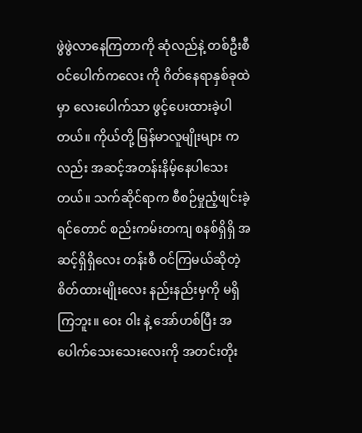ဖွဲဖွဲလာနေကြတာကို ဆုံလည်နဲ့ တစ်ဦးစီ ဝင်ပေါက်ကလေး ကို ဂိတ်နေရာနှစ်ခုထဲမှာ လေးပေါက်သာ ဖွင့်ပေးထားခဲ့ပါတယ်။ ကိုယ်တို့ မြန်မာလူမျိုးများ ကလည်း အဆင့်အတန်းနိမ့်နေပါသေးတယ်။ သက်ဆိုင်ရာက စီစဉ်မှုညံ့ဖျင်းခဲ့ရင်တောင် စည်းကမ်းတကျ စနစ်ရှိရှိ အဆင့်ရှိရှိလေး တန်းစီ ဝင်ကြမယ်ဆိုတဲ့ စိတ်ထားမျိုးလေး နည်းနည်းမှကို မရှိကြဘူး။ ဝေး ၀ါး နဲ့ အော်ဟစ်ပြီး အပေါက်သေးသေးလေးကို အတင်းတိုး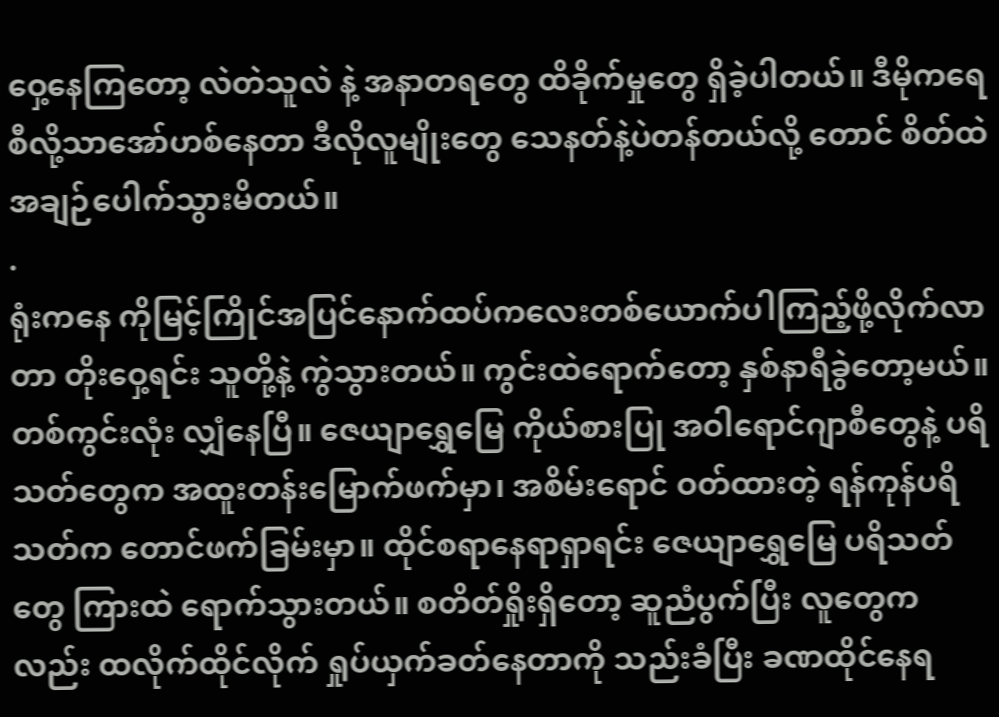ဝှေ့နေကြတော့ လဲတဲသူလဲ နဲ့ အနာတရတွေ ထိခိုက်မှုတွေ ရှိခဲ့ပါတယ်။ ဒီမိုကရေစီလို့သာအော်ဟစ်နေတာ ဒီလိုလူမျိုးတွေ သေနတ်နဲ့ပဲတန်တယ်လို့ တောင် စိတ်ထဲ အချဉ်ပေါက်သွားမိတယ်။
.
ရုံးကနေ ကိုမြင့်ကြိုင်အပြင်နောက်ထပ်ကလေးတစ်ယောက်ပါကြည့်ဖို့လိုက်လာတာ တိုးဝှေ့ရင်း သူတို့နဲ့ ကွဲသွားတယ်။ ကွင်းထဲရောက်တော့ နှစ်နာရီခွဲတော့မယ်။ တစ်ကွင်းလုံး လျှံနေပြီ။ ဇေယျာရွှေမြေ ကိုယ်စားပြု အဝါရောင်ဂျာစီတွေနဲ့ ပရိသတ်တွေက အထူးတန်းမြောက်ဖက်မှာ၊ အစိမ်းရောင် ဝတ်ထားတဲ့ ရန်ကုန်ပရိသတ်က တောင်ဖက်ခြမ်းမှာ။ ထိုင်စရာနေရာရှာရင်း ဇေယျာရွှေမြေ ပရိသတ်တွေ ကြားထဲ ရောက်သွားတယ်။ စတိတ်ရှိုးရှိတော့ ဆူညံပွက်ပြီး လူတွေကလည်း ထလိုက်ထိုင်လိုက် ရှုပ်ယှက်ခတ်နေတာကို သည်းခံပြီး ခဏထိုင်နေရ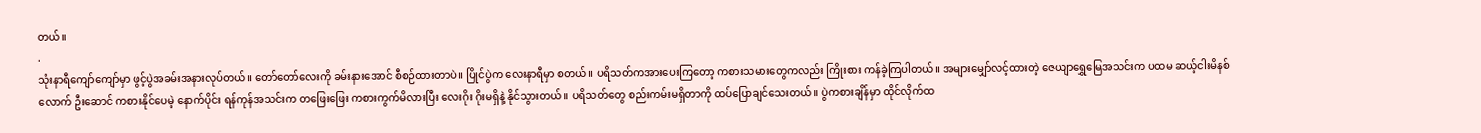တယ်။
.
သုံးနာရီကျော်ကျော်မှာ ဖွင့်ပွဲအခမ်းအနားလုပ်တယ်။ တော်တော်လေးကို ခမ်းနားအောင် စီစဉ်ထားတာပဲ။ ပြိုင်ပွဲက လေးနာရီမှာ စတယ်။ ပရိသတ်ကအားပေးကြတော့ ကစားသမားတွေကလည်း ကြိုးစား ကန်ခဲ့ကြပါတယ်။ အများမျှော်လင့်ထားတဲ့ ဇေယျာရွှေမြေအသင်းက ပထမ ဆယ့်ငါးမိနစ်လောက် ဦးဆောင် ကစားနိုင်ပေမဲ့ နောက်ပိုင်း ရန်ကုန်အသင်းက တဖြေးဖြေး ကစားကွက်မိလားပြီး လေးဂိုး ဂိုးမရှိနဲ့ နိုင်သွားတယ်။ ပရိသတ်တွေ စည်းကမ်းမရှိတာကို ထပ်ပြောချင်သေးတယ်။ ပွဲကစားချိန်မှာ ထိုင်လိုက်ထ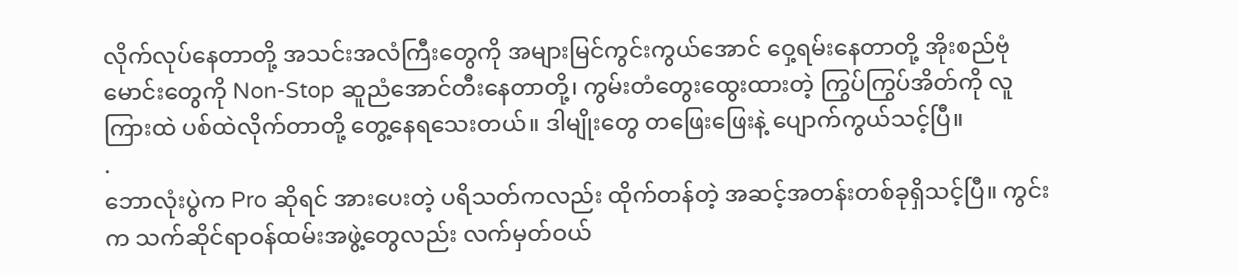လိုက်လုပ်နေတာတို့ အသင်းအလံကြီးတွေကို အများမြင်ကွင်းကွယ်အောင် ဝှေ့ရမ်းနေတာတို့ အိုးစည်ဗုံမောင်းတွေကို Non-Stop ဆူညံအောင်တီးနေတာတို့၊ ကွမ်းတံတွေးထွေးထားတဲ့ ကြွပ်ကြွပ်အိတ်ကို လူကြားထဲ ပစ်ထဲလိုက်တာတို့ တွေ့နေရသေးတယ်။ ဒါမျိုးတွေ တဖြေးဖြေးနဲ့ ပျောက်ကွယ်သင့်ပြီ။
.
ဘောလုံးပွဲက Pro ဆိုရင် အားပေးတဲ့ ပရိသတ်ကလည်း ထိုက်တန်တဲ့ အဆင့်အတန်းတစ်ခုရှိသင့်ပြီ။ ကွင်းက သက်ဆိုင်ရာဝန်ထမ်းအဖွဲ့တွေလည်း လက်မှတ်ဝယ်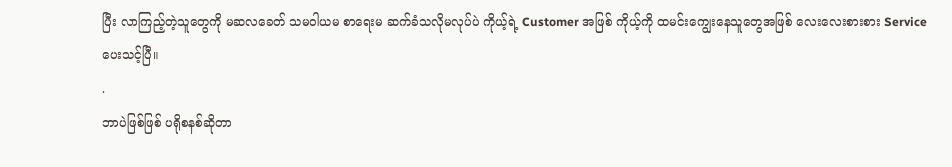ပြီး လာကြည့်တဲ့သူတွေကို မဆလခေတ် သမဝါယမ စာရေးမ ဆက်ခံသလိုမလုပ်ပဲ ကိုယ့်ရဲ့ Customer အဖြစ် ကိုယ့်ကို ထမင်းကျွေးနေသူတွေအဖြစ် လေးလေးစားစား Service ပေးသင့်ပြီ။
.
ဘာပဲဖြစ်ဖြစ် ပရိုစနစ်ဆိုတာ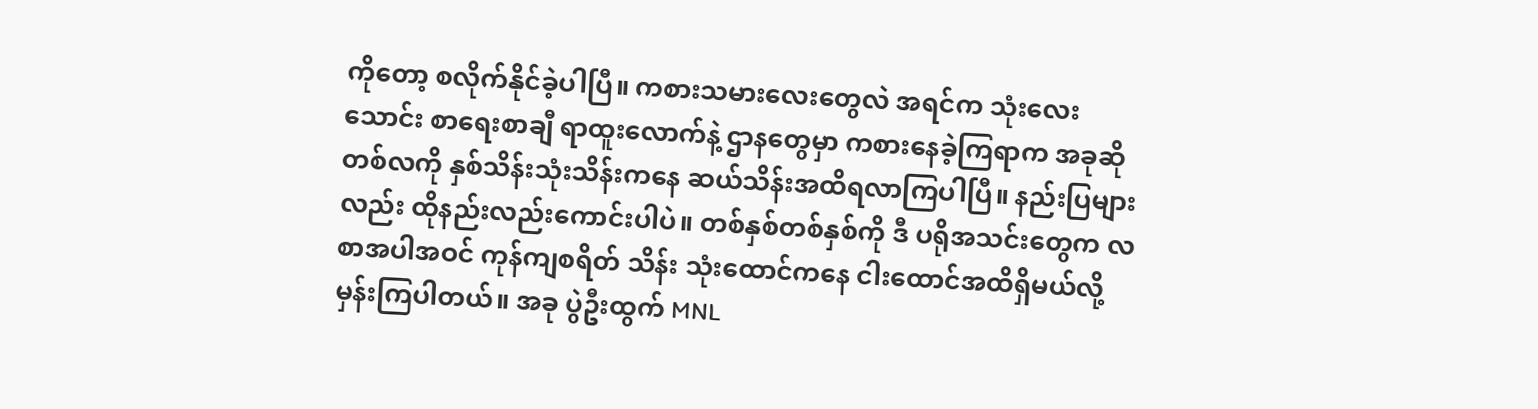ကိုတော့ စလိုက်နိုင်ခဲ့ပါပြီ။ ကစားသမားလေးတွေလဲ အရင်က သုံးလေးသောင်း စာရေးစာချီ ရာထူးလောက်နဲ့ ဌာနတွေမှာ ကစားနေခဲ့ကြရာက အခုဆို တစ်လကို နှစ်သိန်းသုံးသိန်းကနေ ဆယ်သိန်းအထိရလာကြပါပြီ။ နည်းပြများလည်း ထိုနည်းလည်းကောင်းပါပဲ။ တစ်နှစ်တစ်နှစ်ကို ဒီ ပရိုအသင်းတွေက လစာအပါအဝင် ကုန်ကျစရိတ် သိန်း သုံးထောင်ကနေ ငါးထောင်အထိရှိမယ်လို့ မှန်းကြပါတယ်။ အခု ပွဲဦးထွက် MNL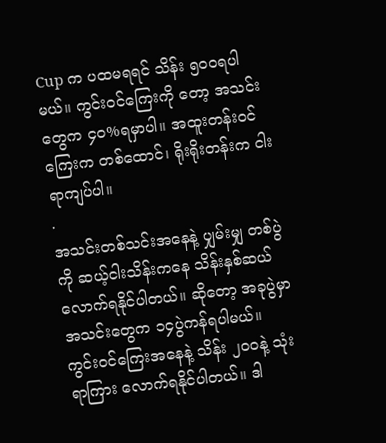Cup က ပထမရရင် သိန်း ၅ဝဝရပါမယ်။ ကွင်းဝင်ကြေးကို တော့ အသင်းတွေက ၄၀%ရမှာပါ။ အထူးတန်းဝင်ကြေးက တစ်ထောင်၊ ရိုးရိုးတန်းက ငါးရာကျပ်ပါ။
.
အသင်းတစ်သင်းအနေနဲ့ ပျှမ်းမျှ တစ်ပွဲကို ဆယ့်ငါးသိန်းကနေ သိန်းနှစ်ဆယ်လောက်ရနိုင်ပါတယ်။ ဆိုတော့ အခုပွဲမှာ အသင်းတွေက ၁၄ပွဲကန်ရပါမယ်။ ကွင်းဝင်ကြေးအနေနဲ့ သိန်း ၂ဝဝနဲ့ သုံးရာကြား လောက်ရနိုင်ပါတယ်။ ဒါ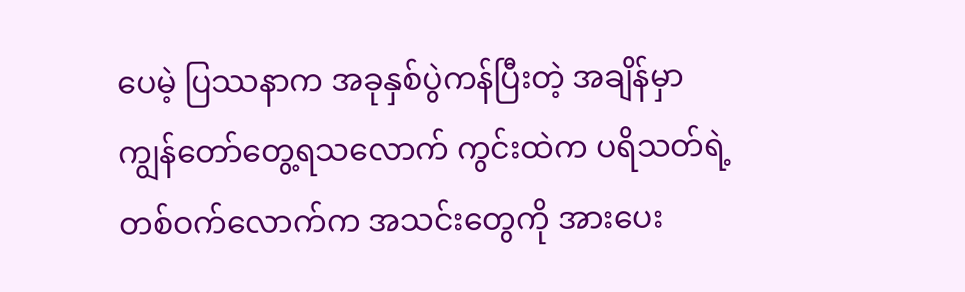ပေမဲ့ ပြဿနာက အခုနှစ်ပွဲကန်ပြီးတဲ့ အချိန်မှာ ကျွန်တော်တွေ့ရသလောက် ကွင်းထဲက ပရိသတ်ရဲ့ တစ်ဝက်လောက်က အသင်းတွေကို အားပေး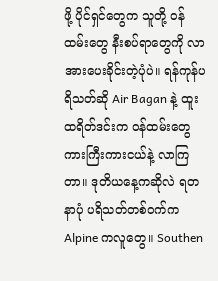ဖို့ ပိုင်ရှင်တွေက သူတို့ ဝန်ထမ်းတွေ နီးစပ်ရာတွေကို လာအားပေးခိုင်းတဲ့ပုံပဲ။ ရန်ကုန်ပရိသတ်ဆို Air Bagan နဲ့ ထူးထရိတ်ဒင်းက ဝန်ထမ်းတွေ ကားကြီးကားငယ်နဲ့ လာကြတာ။ ဒုတိယနေ့ကဆိုလဲ ရတနာပုံ ပရိသတ်တစ်ဝက်က Alpine ကလူတွေ။ Southen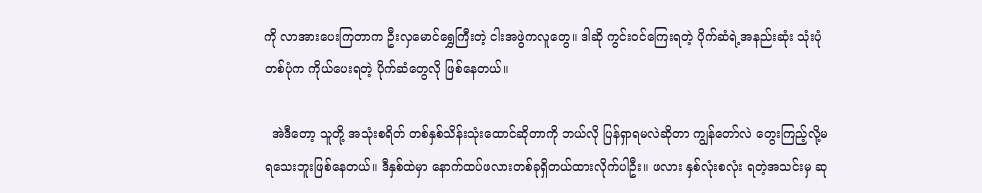ကို လာအားပေးကြတာက ဦးလှမောင်ရွှေကြီးတဲ့ ငါးအဖွဲကလူတွေ။ ဒါဆို ကွင်းဝင်ကြေးရတဲ့ ပိုက်ဆံရဲ့အနည်းဆုံး သုံးပုံတစ်ပုံက ကိုယ်ပေးရတဲ့ ပိုက်ဆံတွေလို ဖြစ်နေတယ်။

  အဲဒီတော့ သူတို့ အသုံးစရိတ် တစ်နှစ်သိန်းသုံးထောင်ဆိုတာကို ဘယ်လို ပြန်ရှာရမလဲဆိုတာ ကျွန်တော်လဲ တွေးကြည့်လို့မရသေးဘူးဖြစ်နေတယ်။ ဒီနှစ်ထဲမှာ နောက်ထပ်ဖလားတစ်ခုရှိတယ်ထားလိုက်ပါဦး။ ဖလား နှစ်လုံးစလုံး ရတဲ့အသင်းမှ ဆု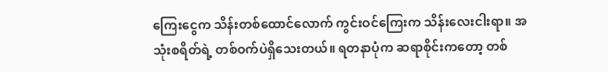ကြေးငွေက သိန်းတစ်ထောင်လောက် ကွင်းဝင်ကြေးက သိန်းလေးငါးရာ။ အသုံးစရိတ်ရဲ့ တစ်ဝက်ပဲရှိသေးတယ်။ ရတနာပုံက ဆရာစိုင်းကတော့ တစ်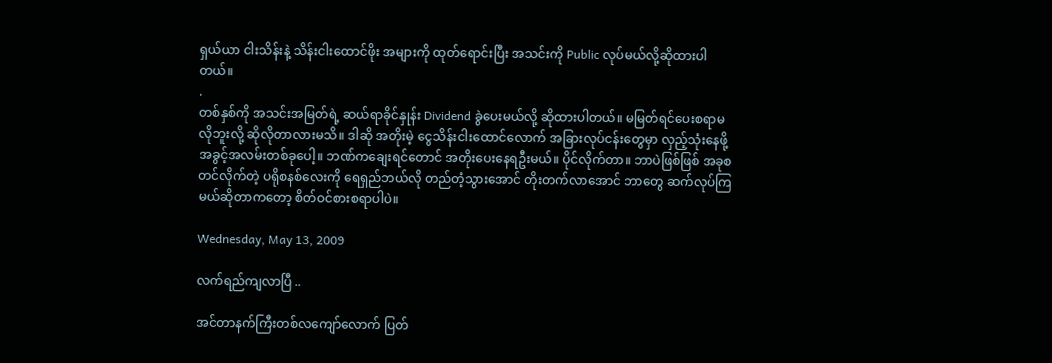ရှယ်ယာ ငါးသိန်းနဲ့ သိန်းငါးထောင်ဖိုး အများကို ထုတ်ရောင်းပြီး အသင်းကို Public လုပ်မယ်လို့ဆိုထားပါတယ်။
.
တစ်နှစ်ကို အသင်းအမြတ်ရဲ့ ဆယ်ရာခိုင်နှုန်း Dividend ခွဲပေးမယ်လို့ ဆိုထားပါတယ်။ မမြတ်ရင်ပေးစရာမလိုဘူးလို့ ဆိုလိုတာလားမသိ။ ဒါဆို အတိုးမဲ့ ငွေသိန်းငါးထောင်လောက် အခြားလုပ်ငန်းတွေမှာ လှည့်သုံးနေဖို့ အခွင့်အလမ်းတစ်ခုပေါ့။ ဘဏ်ကချေးရင်တောင် အတိုးပေးနေရဦးမယ်။ ပိုင်လိုက်တာ။ ဘာပဲဖြစ်ဖြစ် အခုစတင်လိုက်တဲ့ ပရိုစနစ်လေးကို ရေရှည်ဘယ်လို တည်တံ့သွားအောင် တိုးတက်လာအောင် ဘာတွေ ဆက်လုပ်ကြမယ်ဆိုတာကတော့ စိတ်ဝင်စားစရာပါပဲ။

Wednesday, May 13, 2009

လက်ရည်ကျလာပြီ ..

အင်တာနက်ကြီးတစ်လကျော်လောက် ပြတ်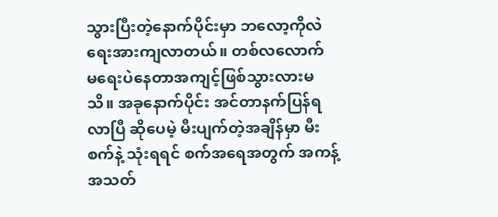သွားပြီးတဲ့နောက်ပိုင်းမှာ ဘလော့ကိုလဲ ရေးအားကျလာတယ်။ တစ်လလောက် မရေးပဲနေတာအကျင့်ဖြစ်သွားလားမသိ။ အခုနောက်ပိုင်း အင်တာနက်ပြန်ရလာပြီ ဆိုပေမဲ့ မီးပျက်တဲ့အချိန်မှာ မီးစက်နဲ့ သုံးရရင် စက်အရေအတွက် အကန့်အသတ်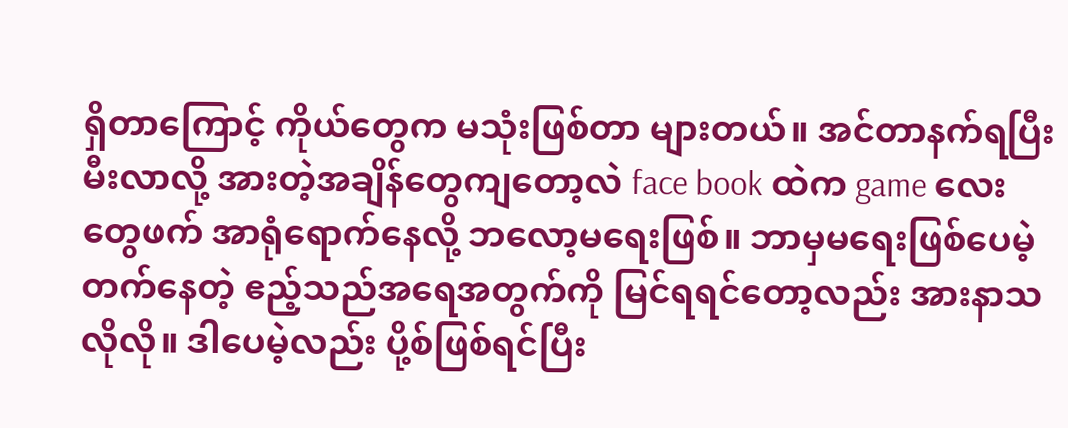ရှိတာကြောင့် ကိုယ်တွေက မသုံးဖြစ်တာ များတယ်။ အင်တာနက်ရပြီး မီးလာလို့ အားတဲ့အချိန်တွေကျတော့လဲ face book ထဲက game လေးတွေဖက် အာရုံရောက်နေလို့ ဘလော့မရေးဖြစ်။ ဘာမှမရေးဖြစ်ပေမဲ့ တက်နေတဲ့ ဧည့်သည်အရေအတွက်ကို မြင်ရရင်တော့လည်း အားနာသလိုလို။ ဒါပေမဲ့လည်း ပို့စ်ဖြစ်ရင်ပြီး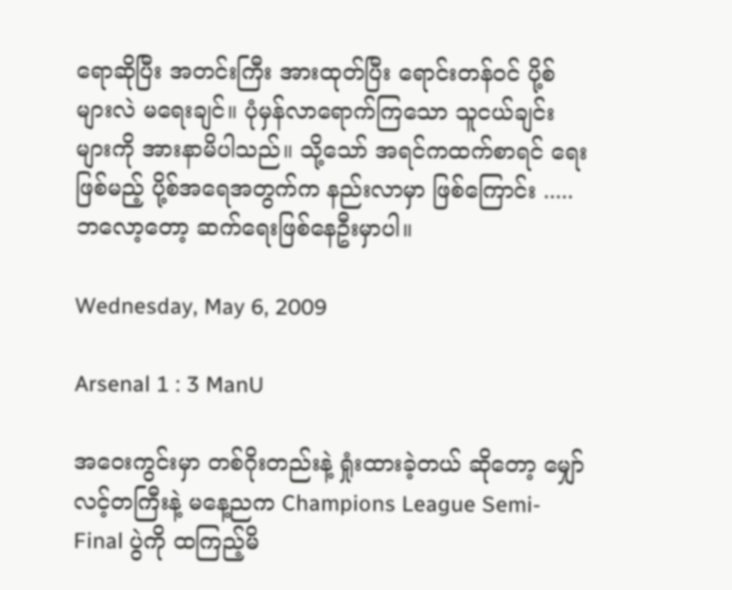ရောဆိုပြီး အတင်းကြီး အားထုတ်ပြီး ရောင်းတန်ဝင် ပို့စ်များလဲ မရေးချင်။ ပုံမှန်လာရောက်ကြသော သူငယ်ချင်းများကို အားနာမိပါသည်။ သို့သော် အရင်ကထက်စာရင် ရေးဖြစ်မည့် ပို့စ်အရေအတွက်က နည်းလာမှာ ဖြစ်ကြောင်း ..... ဘလော့တော့ ဆက်ရေးဖြစ်နေဦးမှာပါ။

Wednesday, May 6, 2009

Arsenal 1 : 3 ManU

အဝေးကွင်းမှာ တစ်ဂိုးတည်းနဲ့ ရှုံးထားခဲ့တယ် ဆိုတော့ မျှော်လင့်တကြီးနဲ့ မနေ့ညက Champions League Semi-Final ပွဲကို ထကြည့်မိ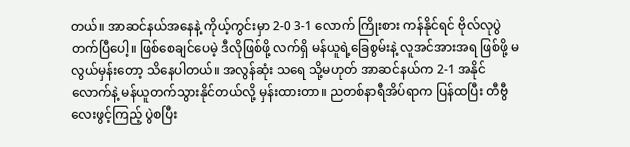တယ်။ အာဆင်နယ်အနေနဲ့ ကိုယ့်ကွင်းမှာ 2-0 3-1 လောက် ကြိုးစား ကန်နိုင်ရင် ဗိုလ်လုပွဲ တက်ပြီပေါ့။ ဖြစ်စေချင်ပေမဲ့ ဒီလိုဖြစ်ဖို့ လက်ရှိ မန်ယူရဲ့ခြေစွမ်းနဲ့ လူအင်အားအရ ဖြစ်ဖို့ မလွယ်မှန်းတော့ သိနေပါတယ်။ အလွန်ဆုံး သရေ သို့မဟုတ် အာဆင်နယ်က 2-1 အနိုင်လောက်နဲ့ မန်ယူတက်သွားနိုင်တယ်လို့ မှန်းထားတာ။ ညတစ်နာရီအိပ်ရာက ပြန်ထပြီး တီဗွီလေးဖွင့်ကြည့် ပွဲစပြီး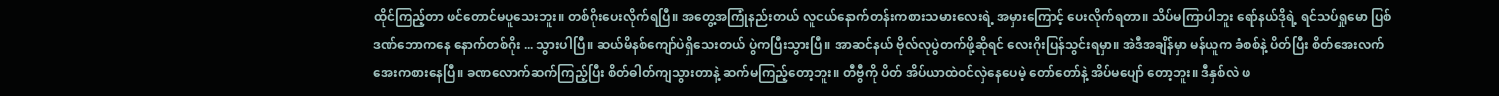ထိုင်ကြည့်တာ ဖင်တောင်မပူသေးဘူး။ တစ်ဂိုးပေးလိုက်ရပြီ။ အတွေ့အကြုံနည်းတယ် လူငယ်နောက်တန်းကစားသမားလေးရဲ့ အမှားကြောင့် ပေးလိုက်ရတာ။ သိပ်မကြာပါဘူး ရော်နယ်ဒိုရဲ့ ရင်သပ်ရှုမော ပြစ်ဒဏ်ဘောကနေ နောက်တစ်ဂိုး ... သွားပါပြီ။ ဆယ်မိနစ်ကျော်ပဲရှိသေးတယ် ပွဲကပြီးသွားပြီ။ အာဆင်နယ် ဗိုလ်လုပွဲတက်ဖို့ဆိုရင် လေးဂိုးပြန်သွင်းရမှာ။ အဲဒီအချိန်မှာ မန်ယူက ခံစစ်နဲ့ ပိတ်ပြီး စိတ်အေးလက်အေးကစားနေပြီ။ ခဏလောက်ဆက်ကြည့်ပြီး စိတ်ဓါတ်ကျသွားတာနဲ့ ဆက်မကြည့်တော့ဘူး။ တီဗွီကို ပိတ် အိပ်ယာထဲဝင်လှဲနေပေမဲ့ တော်တော်နဲ့ အိပ်မပျော် တော့ဘူး။ ဒီနှစ်လဲ ဖ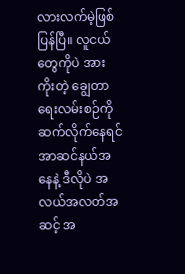လားလက်မဲ့ဖြစ်ပြန်ပြီ။ လူငယ်တွေကိုပဲ အားကိုးတဲ့ ချွေတာရေးလမ်းစဉ်ကို ဆက်လိုက်နေရင် အာဆင်နယ်အနေနဲ့ ဒီလိုပဲ အလယ်အလတ်အဆင့် အ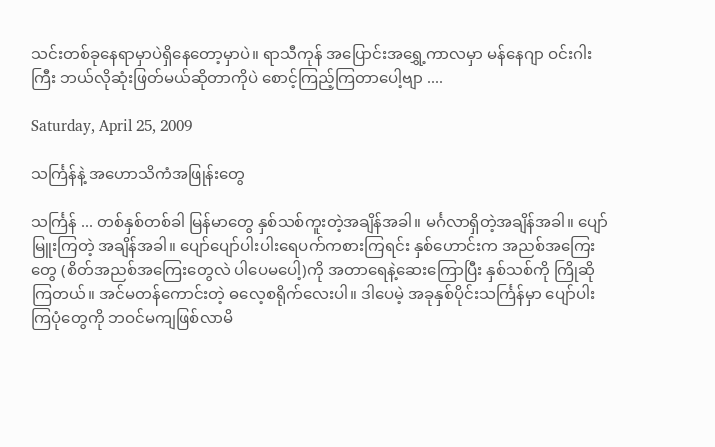သင်းတစ်ခုနေရာမှာပဲရှိနေတော့မှာပဲ။ ရာသီကုန် အပြောင်းအရွှေ့ကာလမှာ မန်နေဂျာ ဝင်းဂါးကြီး ဘယ်လိုဆုံးဖြတ်မယ်ဆိုတာကိုပဲ စောင့်ကြည့်ကြတာပေါ့ဗျာ ....

Saturday, April 25, 2009

သင်္ကြန်နဲ့ အဟောသိကံအဖြုန်းတွေ

သင်္ကြန် ... တစ်နှစ်တစ်ခါ မြန်မာတွေ နှစ်သစ်ကူးတဲ့အချိန်အခါ။ မင်္ဂလာရှိတဲ့အချိန်အခါ။ ပျော်မြူးကြတဲ့ အချိန်အခါ။ ပျော်ပျော်ပါးပါးရေပက်ကစားကြရင်း နှစ်ဟောင်းက အညစ်အကြေးတွေ (စိတ်အညစ်အကြေးတွေလဲ ပါပေမပေါ့)ကို အတာရေနဲ့ဆေးကြောပြီး နှစ်သစ်ကို ကြိုဆိုကြတယ်။ အင်မတန်ကောင်းတဲ့ ဓလေ့စရိုက်လေးပါ။ ဒါပေမဲ့ အခုနှစ်ပိုင်းသင်္ကြန်မှာ ပျော်ပါးကြပုံတွေကို ဘဝင်မကျဖြစ်လာမိ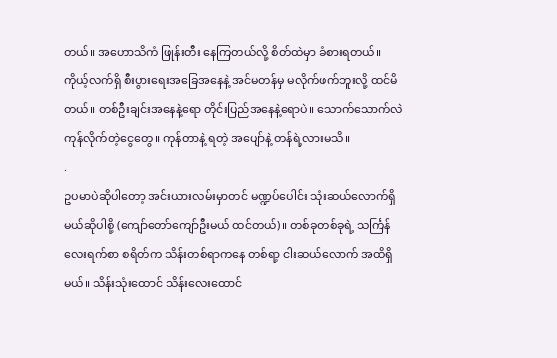တယ်။ အဟောသိကံ ဖြုန်းတီး နေကြတယ်လို့ စိတ်ထဲမှာ ခံစားရတယ်။ ကိုယ့်လက်ရှိ စီးပွားရေးအခြေအနေနဲ့ အင်မတန်မှ မလိုက်ဖက်ဘူးလို့ ထင်မိတယ်။ တစ်ဦးချင်းအနေနဲ့ရော တိုင်းပြည်အနေနဲ့ရောပဲ။ သောက်သောက်လဲကုန်လိုက်တဲ့ငွေတွေ။ ကုန်တာနဲ့ ရတဲ့ အပျော်နဲ့ တန်ရဲ့လားမသိ။
.
ဥပမာပဲဆိုပါတော့ အင်းယားလမ်းမှာတင် မဏ္ဍပ်ပေါင်း သုံးဆယ်လောက်ရှိမယ်ဆိုပါစို့ (ကျော်တော်ကျော်ဦးမယ် ထင်တယ်)။ တစ်ခုတစ်ခုရဲ့ သင်္ကြန်လေးရက်စာ စရိတ်က သိန်းတစ်ရာကနေ တစ်ရာ့ ငါးဆယ်လောက် အထိရှိမယ်။ သိန်းသုံးထောင် သိန်းလေးထောင်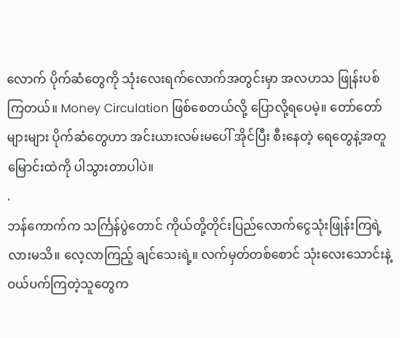လောက် ပိုက်ဆံတွေကို သုံးလေးရက်လောက်အတွင်းမှာ အလဟသ ဖြုန်းပစ်ကြတယ်။ Money Circulation ဖြစ်စေတယ်လို့ ပြောလို့ရပေမဲ့။ တော်တော်များများ ပိုက်ဆံတွေဟာ အင်းယားလမ်းမပေါ် အိုင်ပြီး စီးနေတဲ့ ရေတွေနဲ့အတူ မြောင်းထဲကို ပါသွားတာပါပဲ။
.
ဘန်ကောက်က သင်္ကြန်ပွဲတောင် ကိုယ်တို့တိုင်းပြည်လောက်ငွေသုံးဖြုန်းကြရဲ့လားမသိ။ လေ့လာကြည့် ချင်သေးရဲ့။ လက်မှတ်တစ်စောင် သုံးလေးသောင်းနဲ့ ဝယ်ပက်ကြတဲ့သူတွေက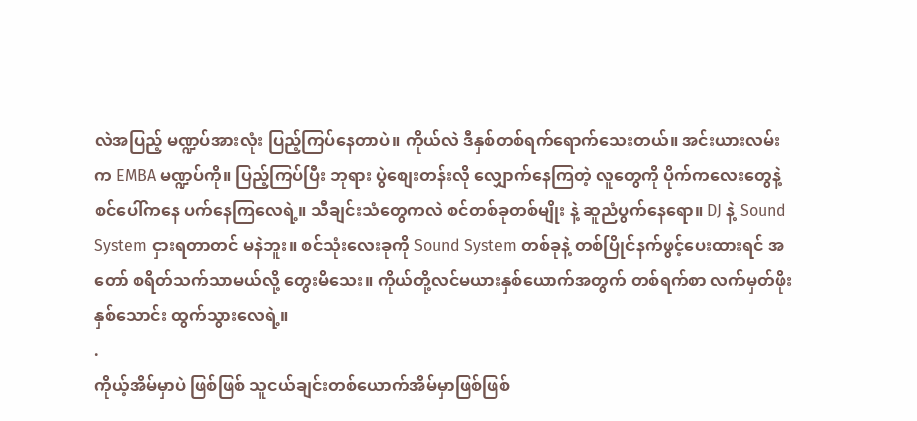လဲအပြည့် မဏ္ဍပ်အားလုံး ပြည့်ကြပ်နေတာပဲ။ ကိုယ်လဲ ဒီနှစ်တစ်ရက်ရောက်သေးတယ်။ အင်းယားလမ်းက EMBA မဏ္ဍပ်ကို။ ပြည့်ကြပ်ပြီး ဘုရား ပွဲစျေးတန်းလို လျှောက်နေကြတဲ့ လူတွေကို ပိုက်ကလေးတွေနဲ့ စင်ပေါ်ကနေ ပက်နေကြလေရဲ့။ သီချင်းသံတွေကလဲ စင်တစ်ခုတစ်မျိုး နဲ့ ဆူညံပွက်နေရော။ DJ နဲ့ Sound System ငှားရတာတင် မနဲဘူး။ စင်သုံးလေးခုကို Sound System တစ်ခုနဲ့ တစ်ပြိုင်နက်ဖွင့်ပေးထားရင် အတော် စရိတ်သက်သာမယ်လို့ တွေးမိသေး။ ကိုယ်တို့လင်မယားနှစ်ယောက်အတွက် တစ်ရက်စာ လက်မှတ်ဖိုး နှစ်သောင်း ထွက်သွားလေရဲ့။
.
ကိုယ့်အိမ်မှာပဲ ဖြစ်ဖြစ် သူငယ်ချင်းတစ်ယောက်အိမ်မှာဖြစ်ဖြစ်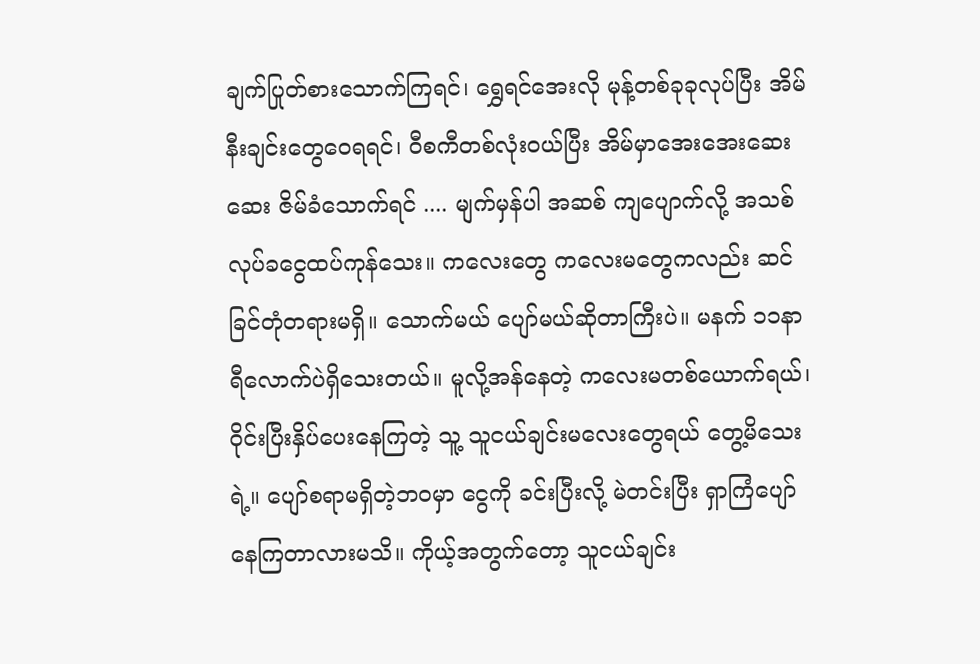ချက်ပြုတ်စားသောက်ကြရင်၊ ရွှေရင်အေးလို မုန့်တစ်ခုခုလုပ်ပြီး အိမ်နီးချင်းတွေဝေရရင်၊ ဝီစကီတစ်လုံးဝယ်ပြီး အိမ်မှာအေးအေးဆေးဆေး ဇိမ်ခံသောက်ရင် .... မျက်မှန်ပါ အဆစ် ကျပျောက်လို့ အသစ်လုပ်ခငွေထပ်ကုန်သေး။ ကလေးတွေ ကလေးမတွေကလည်း ဆင်ခြင်တုံတရားမရှိ။ သောက်မယ် ပျော်မယ်ဆိုတာကြီးပဲ။ မနက် ၁၁နာရီလောက်ပဲရှိသေးတယ်။ မူလို့အန်နေတဲ့ ကလေးမတစ်ယောက်ရယ်၊ ၀ိုင်းပြီးနှိပ်ပေးနေကြတဲ့ သူ့ သူငယ်ချင်းမလေးတွေရယ် တွေ့မိသေးရဲ့။ ပျော်စရာမရှိတဲ့ဘဝမှာ ငွေကို ခင်းပြီးလို့ မဲတင်းပြီး ရှာကြံပျော်နေကြတာလားမသိ။ ကိုယ့်အတွက်တော့ သူငယ်ချင်း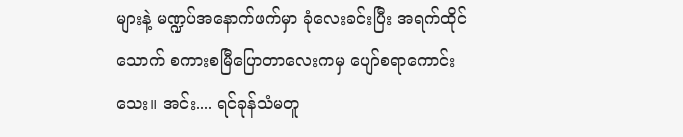များနဲ့ မဏ္ဍပ်အနောက်ဖက်မှာ ခုံလေးခင်းပြီး အရက်ထိုင်သောက် စကားစမြီပြောတာလေးကမှ ပျော်စရာကောင်းသေး။ အင်း.... ရင်ခုန်သံမတူ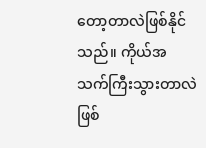တော့တာလဲဖြစ်နိုင်သည်။ ကိုယ်အသက်ကြီးသွားတာလဲ ဖြစ်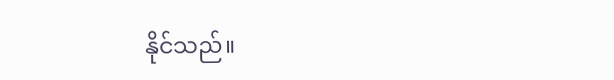နိုင်သည်။